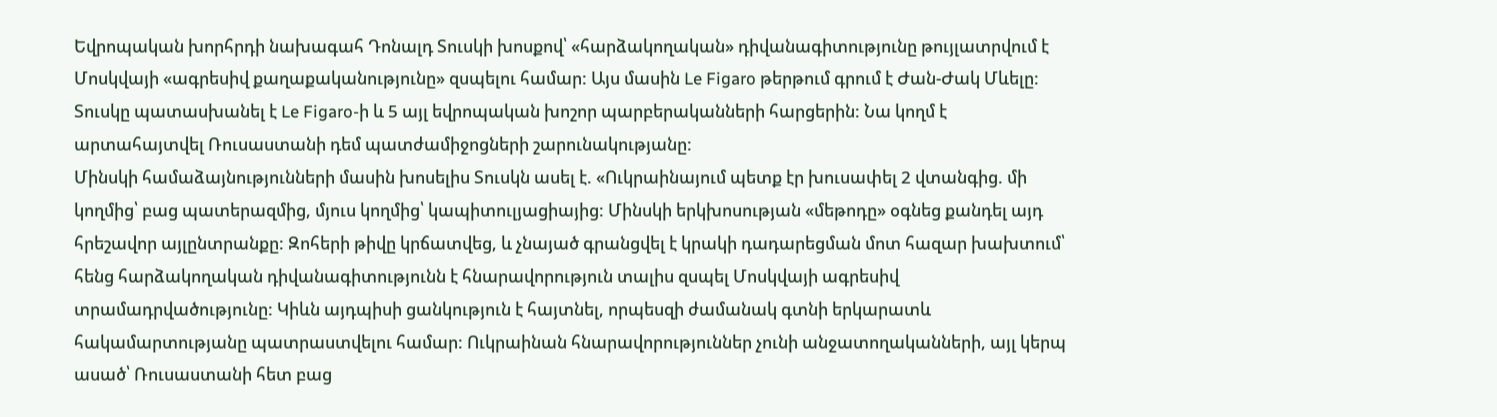Եվրոպական խորհրդի նախագահ Դոնալդ Տուսկի խոսքով՝ «հարձակողական» դիվանագիտությունը թույլատրվում է Մոսկվայի «ագրեսիվ քաղաքականությունը» զսպելու համար: Այս մասին Le Figaro թերթում գրում է Ժան-Ժակ Մևելը:
Տուսկը պատասխանել է Le Figaro-ի և 5 այլ եվրոպական խոշոր պարբերականների հարցերին: Նա կողմ է արտահայտվել Ռուսաստանի դեմ պատժամիջոցների շարունակությանը:
Մինսկի համաձայնությունների մասին խոսելիս Տուսկն ասել է. «Ուկրաինայում պետք էր խուսափել 2 վտանգից. մի կողմից՝ բաց պատերազմից, մյուս կողմից՝ կապիտուլյացիայից: Մինսկի երկխոսության «մեթոդը» օգնեց քանդել այդ հրեշավոր այլընտրանքը: Զոհերի թիվը կրճատվեց, և չնայած գրանցվել է կրակի դադարեցման մոտ հազար խախտում՝ հենց հարձակողական դիվանագիտությունն է հնարավորություն տալիս զսպել Մոսկվայի ագրեսիվ տրամադրվածությունը: Կիևն այդպիսի ցանկություն է հայտնել, որպեսզի ժամանակ գտնի երկարատև հակամարտությանը պատրաստվելու համար: Ուկրաինան հնարավորություններ չունի անջատողականների, այլ կերպ ասած՝ Ռուսաստանի հետ բաց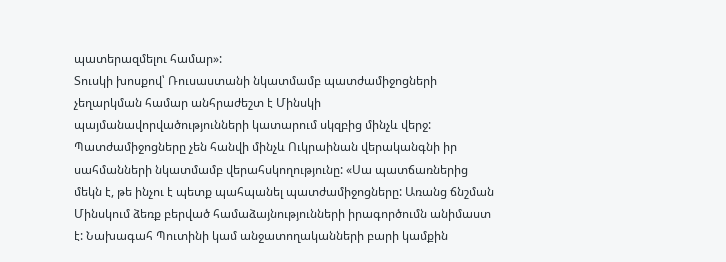պատերազմելու համար»:
Տուսկի խոսքով՝ Ռուսաստանի նկատմամբ պատժամիջոցների չեղարկման համար անհրաժեշտ է Մինսկի պայմանավորվածությունների կատարում սկզբից մինչև վերջ: Պատժամիջոցները չեն հանվի մինչև Ուկրաինան վերականգնի իր սահմանների նկատմամբ վերահսկողությունը: «Սա պատճառներից մեկն է, թե ինչու է պետք պահպանել պատժամիջոցները: Առանց ճնշման Մինսկում ձեռք բերված համաձայնությունների իրագործումն անիմաստ է: Նախագահ Պուտինի կամ անջատողականների բարի կամքին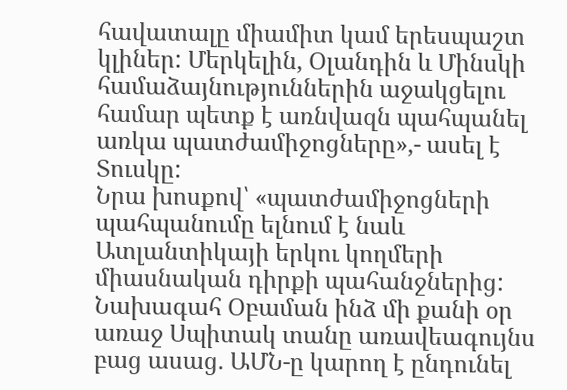հավատալը միամիտ կամ երեսպաշտ կլիներ: Մերկելին, Օլանդին և Մինսկի համաձայնություններին աջակցելու համար պետք է առնվազն պահպանել առկա պատժամիջոցները»,- ասել է Տուսկը:
Նրա խոսքով՝ «պատժամիջոցների պահպանումը ելնում է նաև Ատլանտիկայի երկու կողմերի միասնական դիրքի պահանջներից: Նախագահ Օբաման ինձ մի քանի օր առաջ Սպիտակ տանը առավեագույնս բաց ասաց. ԱՄՆ-ը կարող է ընդունել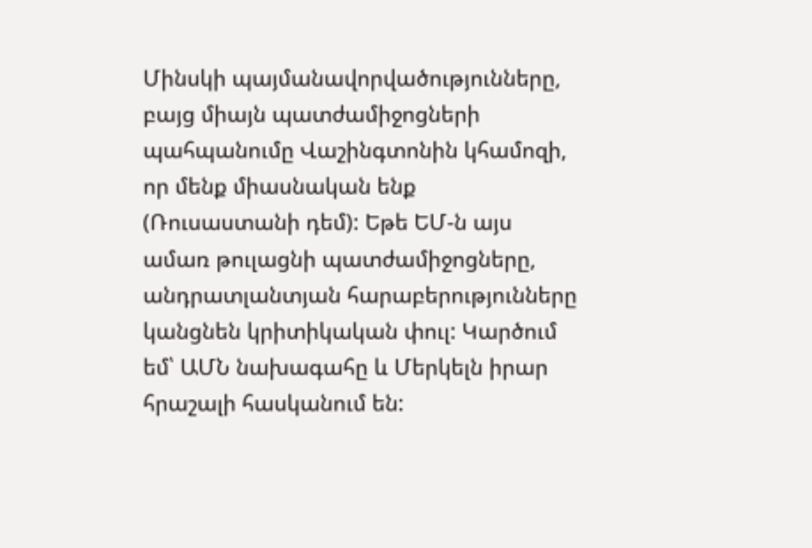Մինսկի պայմանավորվածությունները, բայց միայն պատժամիջոցների պահպանումը Վաշինգտոնին կհամոզի, որ մենք միասնական ենք (Ռուսաստանի դեմ): Եթե ԵՄ-ն այս ամառ թուլացնի պատժամիջոցները, անդրատլանտյան հարաբերությունները կանցնեն կրիտիկական փուլ: Կարծում եմ՝ ԱՄՆ նախագահը և Մերկելն իրար հրաշալի հասկանում են: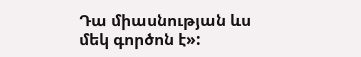Դա միասնության ևս մեկ գործոն է»: